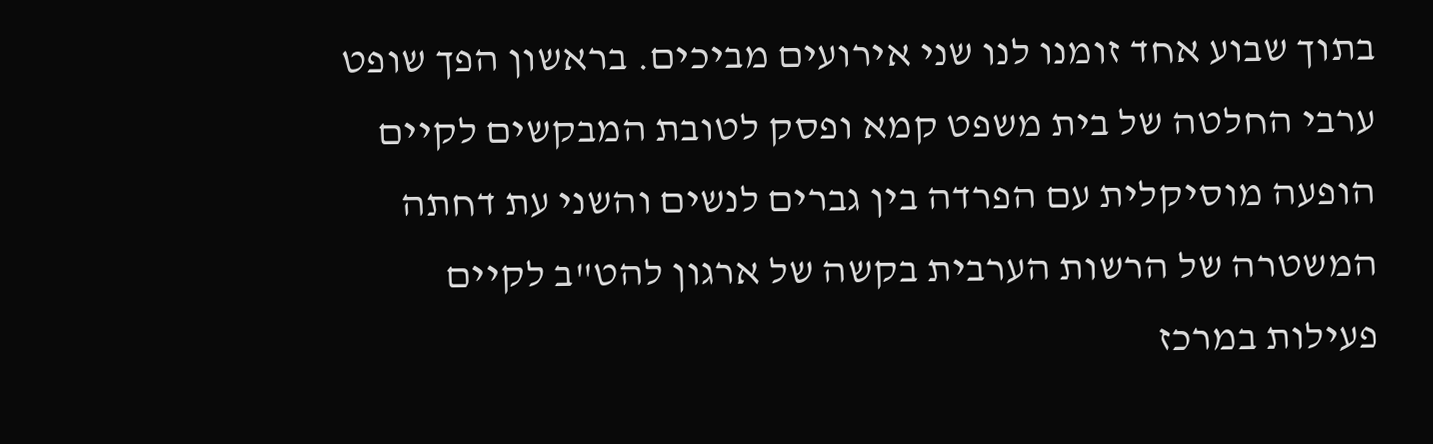בתוך שבוע אחד זומנו לנו שני אירועים מביכים. בראשון הפך שופט ערבי החלטה של בית משפט קמא ופסק לטובת המבקשים לקיים הופעה מוסיקלית עם הפרדה בין גברים לנשים והשני עת דחתה המשטרה של הרשות הערבית בקשה של ארגון להט"ב לקיים פעילות במרכז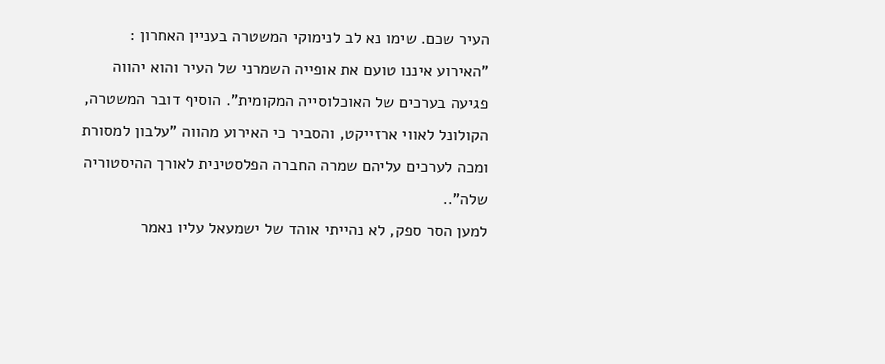העיר שכם. שימו נא לב לנימוקי המשטרה בעניין האחרון :
"האירוע איננו טועם את אופייה השמרני של העיר והוא יהווה פגיעה בערכים של האוכלוסייה המקומית". הוסיף דובר המשטרה, הקולונל לאווי ארזייקט, והסביר כי האירוע מהווה "עלבון למסורת ומכה לערכים עליהם שמרה החברה הפלסטינית לאורך ההיסטוריה שלה"..
למען הסר ספק, לא נהייתי אוהד של ישמעאל עליו נאמר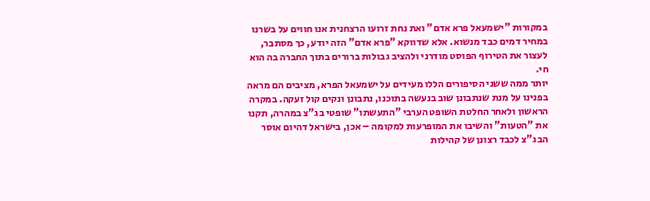במקורות "ישמעאל פרא אדם" ואת נחת זרועו הרצחנית אנו חווים על בשרנו במחיר דמים כבד מנשוא. אלא שדווקא "פרא אדם" הזה יודע, כך מסתבר, לעצור את הטירוף הפוסט מודרני ולהציב גבולות ברורים בתוך החברה בה הוא חי.
יותר ממה ששני הסיפורים הללו מעידים על ישמעאל הפרא, מציבים הם מראה בפנינו על מנת שנתבונן שוב בנעשה בתוכנו, נתבונן ונקים קול זעקה. במקרה הראשון ולאחר החלטת השופט הערבי "התעשתו" שופטי בג"צ במהרה, תקנו את "הטעות" והשיבו את המופרעות למקומה – אכן, בישראל דהיום אוסר הבג"צ לכבד רצונן של קהילות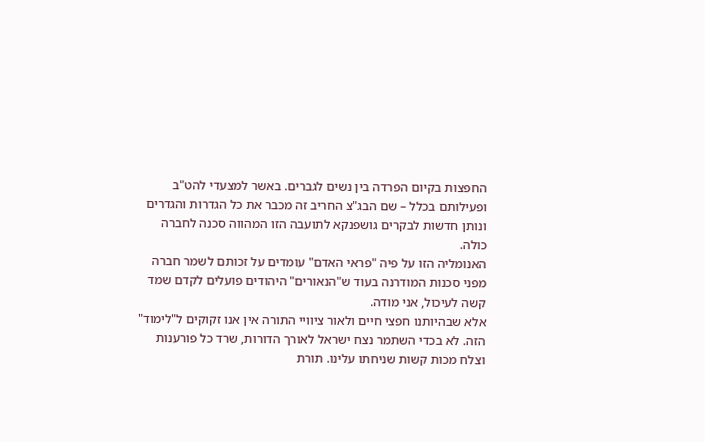החפצות בקיום הפרדה בין נשים לגברים. באשר למצעדי להט"ב ופעילותם בכלל – שם הבג"צ החריב זה מכבר את כל הגדרות והגדרים ונותן חדשות לבקרים גושפנקא לתועבה הזו המהווה סכנה לחברה כולה.
האנומליה הזו על פיה "פראי האדם" עומדים על זכותם לשמר חברה מפני סכנות המודרנה בעוד ש"הנאורים" היהודים פועלים לקדם שמד קשה לעיכול, אני מודה.
אלא שבהיותנו חפצי חיים ולאור ציוויי התורה אין אנו זקוקים ל"לימוד" הזה. לא בכדי השתמר נצח ישראל לאורך הדורות, שרד כל פורענות וצלח מכות קשות שניחתו עלינו. תורת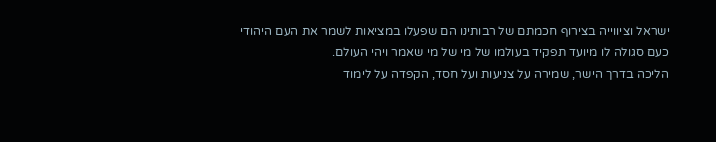ישראל וציווייה בצירוף חכמתם של רבותינו הם שפעלו במציאות לשמר את העם היהודי כעם סגולה לו מיועד תפקיד בעולמו של מי של מי שאמר ויהי העולם.
הליכה בדרך הישר, שמירה על צניעות ועל חסד, הקפדה על לימוד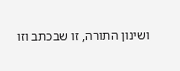ושינון התורה, זו שבכתב וזו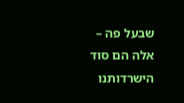שבעל פה – אלה הם סוד הישרדותנו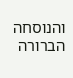והנוסחה הברורה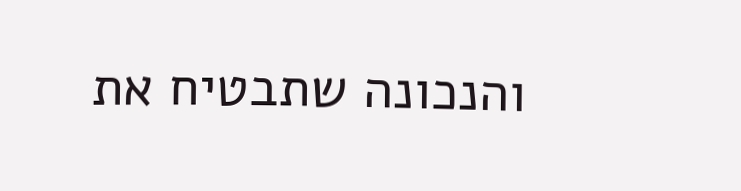והנכונה שתבטיח את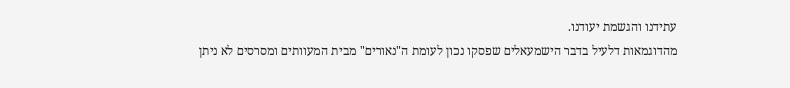עתידנו והגשמת יעודנו.
מהדוגמאות דלעיל בדבר הישמעאלים שפסקו נכון לעומת ה"נאורים" מבית המעוותים ומסרסים לא ניתן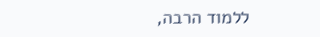ללמוד הרבה,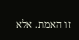זו האמת. אלא